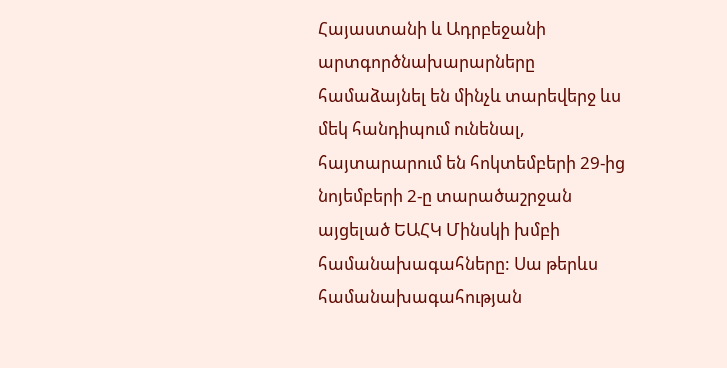Հայաստանի և Ադրբեջանի արտգործնախարարները համաձայնել են մինչև տարեվերջ ևս մեկ հանդիպում ունենալ, հայտարարում են հոկտեմբերի 29-ից նոյեմբերի 2-ը տարածաշրջան այցելած ԵԱՀԿ Մինսկի խմբի համանախագահները: Սա թերևս համանախագահության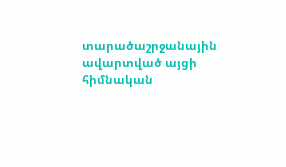տարածաշրջանային ավարտված այցի հիմնական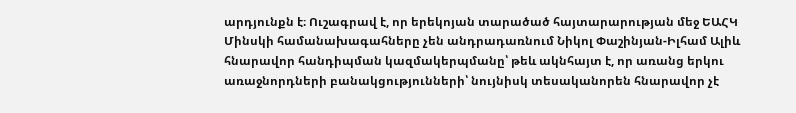արդյունքն է։ Ուշագրավ է, որ երեկոյան տարածած հայտարարության մեջ ԵԱՀԿ Մինսկի համանախագահները չեն անդրադառնում Նիկոլ Փաշինյան-Իլհամ Ալիև հնարավոր հանդիպման կազմակերպմանը՝ թեև ակնհայտ է, որ առանց երկու առաջնորդների բանակցությունների՝ նույնիսկ տեսականորեն հնարավոր չէ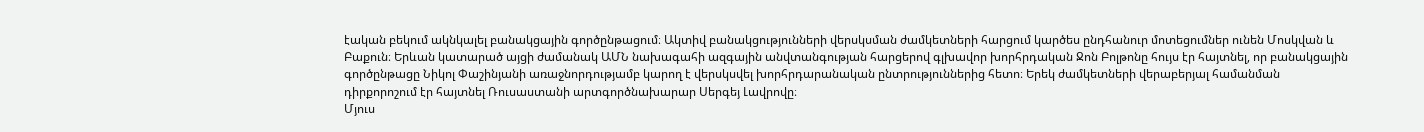էական բեկում ակնկալել բանակցային գործընթացում։ Ակտիվ բանակցությունների վերսկսման ժամկետների հարցում կարծես ընդհանուր մոտեցումներ ունեն Մոսկվան և Բաքուն։ Երևան կատարած այցի ժամանակ ԱՄՆ նախագահի ազգային անվտանգության հարցերով գլխավոր խորհրդական Ջոն Բոլթոնը հույս էր հայտնել, որ բանակցային գործընթացը Նիկոլ Փաշինյանի առաջնորդությամբ կարող է վերսկսվել խորհրդարանական ընտրություններից հետո։ Երեկ ժամկետների վերաբերյալ համանման դիրքորոշում էր հայտնել Ռուսաստանի արտգործնախարար Սերգեյ Լավրովը։
Մյուս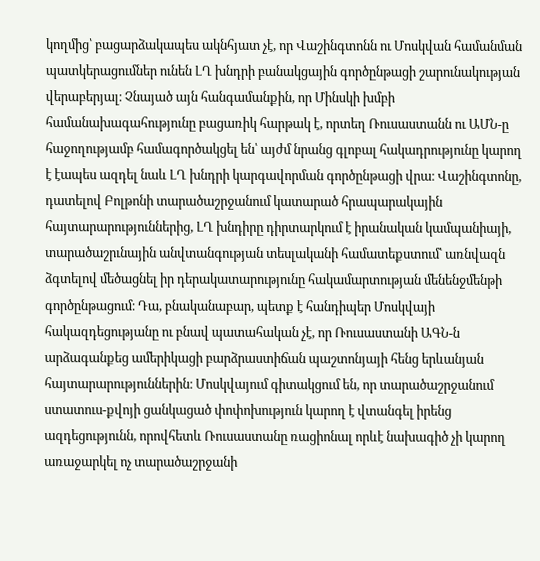կողմից՝ բացարձակապես ակնհյատ չէ, որ Վաշինգտոնն ու Մոսկվան համանման պատկերացումներ ունեն ԼՂ խնդրի բանակցային գործընթացի շարունակության վերաբերյալ։ Չնայած այն հանգամանքին, որ Մինսկի խմբի համանախագահությունը բացառիկ հարթակ է, որտեղ Ռուսաստանն ու ԱՄՆ-ը հաջողությամբ համագործակցել են՝ այժմ նրանց գլոբալ հակադրությունը կարող է էապես ազդել նաև ԼՂ խնդրի կարգավորման գործընթացի վրա։ Վաշինգտոնը, դատելով Բոլթոնի տարածաշրջանում կատարած հրապարակային հայտարարություններից, ԼՂ խնդիրը դիրտարկում է իրանական կամպանիայի, տարածաշրւնային անվտանգության տեսլականի համատեքստում՝ առնվազն ձգտելով մեծացնել իր դերակատարությունը հակամարտության մենենջմենթի գործընթացում։ Դա, բնականաբար, պետք է հանդիպեր Մոսկվայի հակազդեցությանը ու բնավ պատահական չէ, որ Ռուսաստանի ԱԳՆ-ն արձագանքեց ամերիկացի բարձրաստիճան պաշտոնյայի հենց երևանյան հայտարարություններին։ Մոսկվայում գիտակցում են, որ տարածաշրջանում ստատուս-քվոյի ցանկացած փոփոխություն կարող է վտանգել իրենց ազդեցությունն, որովհետև Ռուսաստանը ռացիոնալ որևէ նախագիծ չի կարող առաջարկել ոչ տարածաշրջանի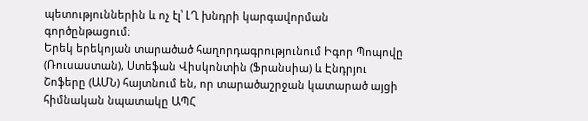պետություններին և ոչ էլ՝ ԼՂ խնդրի կարգավորման գործընթացում։
Երեկ երեկոյան տարածած հաղորդագրությունում Իգոր Պոպովը (Ռուսաստան), Ստեֆան Վիսկոնտին (Ֆրանսիա) և Էնդրյու Շոֆերը (ԱՄՆ) հայտնում են, որ տարածաշրջան կատարած այցի հիմնական նպատակը ԱՊՀ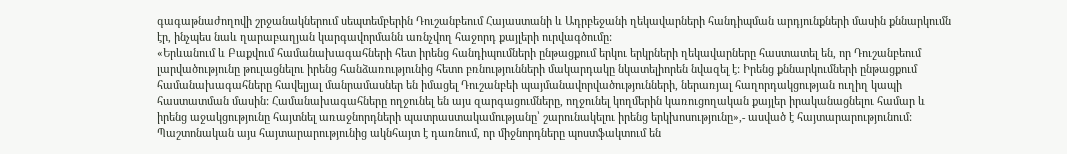գագաթնաժողովի շրջանակներում սեպտեմբերին Դուշանբեում Հայաստանի և Ադրբեջանի ղեկավարների հանդիպման արդյունքների մասին քննարկումն էր, ինչպես նաև ղարաբաղյան կարգավորմանն առնչվող հաջորդ քայլերի ուրվագծումը:
«Երևանում և Բաքվում համանախագահների հետ իրենց հանդիպումների ընթացքում երկու երկրների ղեկավարները հաստատել են, որ Դուշանբեում լարվածությունը թուլացնելու իրենց հանձառությունից հետո բռնությունների մակարդակը նկատելիորեն նվազել է: Իրենց քննարկումների ընթացքում համանախագահները հավելյալ մանրամասներ են իմացել Դուշանբեի պայմանավորվածությունների, ներառյալ հաղորդակցության ուղիղ կապի հաստատման մասին: Համանախագահները ողջունել են այս զարգացումները, ողջունել կողմերին կառուցողական քայլեր իրականացնելու համար և իրենց աջակցությունը հայտնել առաջնորդների պատրաստակամությանը՝ շարունակելու իրենց երկխոսությունը»,- ասված է հայտարարությունում:
Պաշտոնական այս հայտարարությունից ակնհայտ է դառնում, որ միջնորդները պոստֆակտում են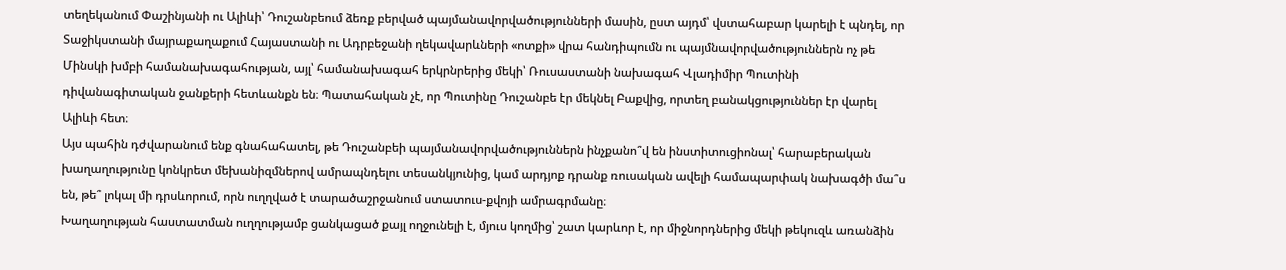տեղեկանում Փաշինյանի ու Ալիևի՝ Դուշանբեում ձեռք բերված պայմանավորվածությունների մասին, ըստ այդմ՝ վստահաբար կարելի է պնդել, որ Տաջիկստանի մայրաքաղաքում Հայաստանի ու Ադրբեջանի ղեկավարևների «ոտքի» վրա հանդիպումն ու պայմնավորվածություններն ոչ թե Մինսկի խմբի համանախագահության, այլ՝ համանախագահ երկրնրերից մեկի՝ Ռուսաստանի նախագահ Վլադիմիր Պուտինի դիվանագիտական ջանքերի հետևանքն են։ Պատահական չէ, որ Պուտինը Դուշանբե էր մեկնել Բաքվից, որտեղ բանակցություններ էր վարել Ալիևի հետ։
Այս պահին դժվարանում ենք գնահահատել, թե Դուշանբեի պայմանավորվածություններն ինչքանո՞վ են ինստիտուցիոնալ՝ հարաբերական խաղաղությունը կոնկրետ մեխանիզմներով ամրապնդելու տեսանկյունից, կամ արդյոք դրանք ռուսական ավելի համապարփակ նախագծի մա՞ս են, թե՞ լոկալ մի դրսևորում, որն ուղղված է տարածաշրջանում ստատուս-քվոյի ամրագրմանը։
Խաղաղության հաստատման ուղղությամբ ցանկացած քայլ ողջունելի է, մյուս կողմից՝ շատ կարևոր է, որ միջնորդներից մեկի թեկուզև առանձին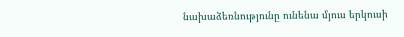նախաձեռնությունը ունենա մյուս երկուսի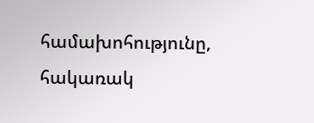համախոհությունը, հակառակ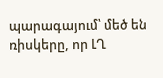պարագայում՝ մեծ են ռիսկերը, որ ԼՂ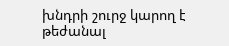խնդրի շուրջ կարող է թեժանալ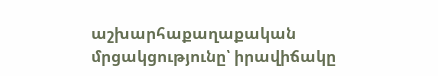աշխարհաքաղաքական մրցակցությունը՝ իրավիճակը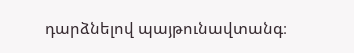դարձնելով պայթունավտանգ։